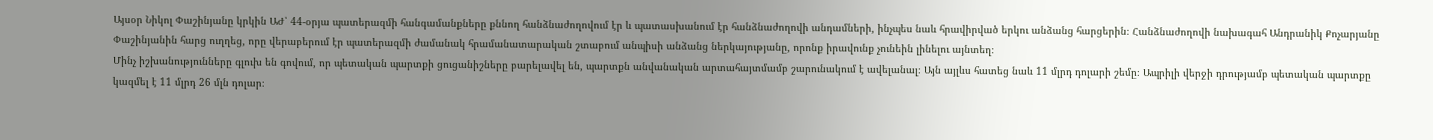Այսօր Նիկոլ Փաշինյանը կրկին ԱԺ՝ 44-օրյա պատերազմի հանգամանքները քննող հանձնաժողովում էր և պատասխանում էր հանձնաժողովի անդամների, ինչպես նաև հրավիրված երկու անձանց հարցերին։ Հանձնաժողովի նախագահ Անդրանիկ Քոչարյանը Փաշինյանին հարց ուղղեց, որը վերաբերում էր պատերազմի ժամանակ հրամանատարական շտաբում անպիսի անձանց ներկայությանը, որոնք իրավունք չունեին լինելու այնտեղ։
Մինչ իշխանությունները գլուխ են գովում, որ պետական պարտքի ցուցանիշները բարելավել են, պարտքն անվանական արտահայտմամբ շարունակում է ավելանալ։ Այն այլևս հատեց նաև 11 մլրդ դոլարի շեմը։ Ապրիլի վերջի դրությամբ պետական պարտքը կազմել է 11 մլրդ 26 մլն դոլար։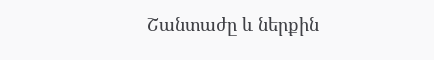Շանտաժը և ներքին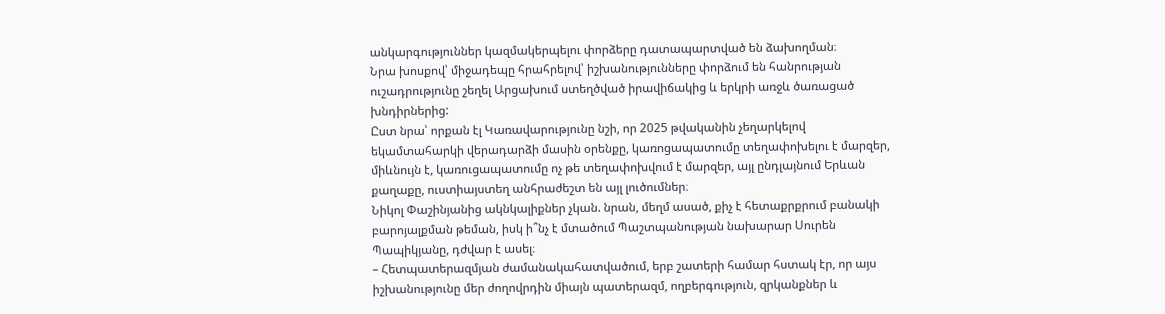անկարգություններ կազմակերպելու փորձերը դատապարտված են ձախողման։
Նրա խոսքով՝ միջադեպը հրահրելով՝ իշխանությունները փորձում են հանրության ուշադրությունը շեղել Արցախում ստեղծված իրավիճակից և երկրի առջև ծառացած խնդիրներից:
Ըստ նրա՝ որքան էլ Կառավարությունը նշի, որ 2025 թվականին չեղարկելով եկամտահարկի վերադարձի մասին օրենքը, կառոցապատումը տեղափոխելու է մարզեր, միևնույն է, կառուցապատումը ոչ թե տեղափոխվում է մարզեր, այլ ընդլայնում Երևան քաղաքը, ուստիայստեղ անհրաժեշտ են այլ լուծումներ։
Նիկոլ Փաշինյանից ակնկալիքներ չկան. նրան, մեղմ ասած, քիչ է հետաքրքրում բանակի բարոյալքման թեման, իսկ ի՞նչ է մտածում Պաշտպանության նախարար Սուրեն Պապիկյանը, դժվար է ասել։
– Հետպատերազմյան ժամանակահատվածում, երբ շատերի համար հստակ էր, որ այս իշխանությունը մեր ժողովրդին միայն պատերազմ, ողբերգություն, զրկանքներ և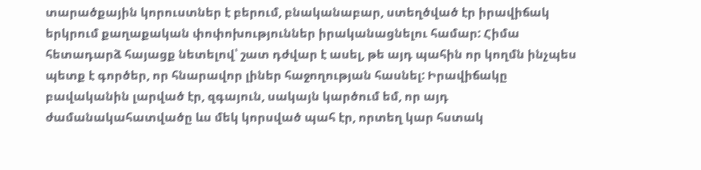տարածքային կորուստներ է բերում, բնականաբար, ստեղծված էր իրավիճակ երկրում քաղաքական փոփոխություններ իրականացնելու համար: Հիմա հետադարձ հայացք նետելով՝ շատ դժվար է ասել, թե այդ պահին որ կողմն ինչպես պետք է գործեր, որ հնարավոր լիներ հաջողության հասնել: Իրավիճակը բավականին լարված էր, զգայուն, սակայն կարծում եմ, որ այդ ժամանակահատվածը ևս մեկ կորսված պահ էր, որտեղ կար հստակ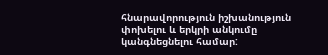հնարավորություն իշխանություն փոխելու և երկրի անկումը կանգնեցնելու համար: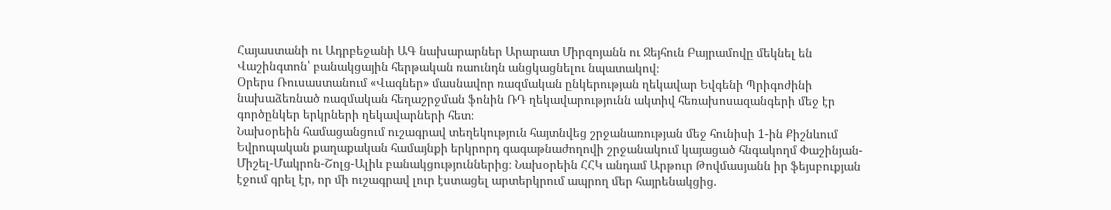Հայաստանի ու Ադրբեջանի ԱԳ նախարարներ Արարատ Միրզոյանն ու Ջեյհուն Բայրամովը մեկնել են Վաշինգտոն՝ բանակցային հերթական ռաունդն անցկացնելու նպատակով։
Օրերս Ռուսաստանում «Վագներ» մասնավոր ռազմական ընկերության ղեկավար Եվգենի Պրիգոժինի նախաձեռնած ռազմական հեղաշրջման ֆոնին ՌԴ ղեկավարությունն ակտիվ հեռախոսազանգերի մեջ էր գործընկեր երկրների ղեկավարների հետ։
Նախօրեին համացանցում ուշագրավ տեղեկություն հայտնվեց շրջանառության մեջ հունիսի 1-ին Քիշնևում Եվրոպական քաղաքական համայնքի երկրորդ գագաթնաժողովի շրջանակում կայացած հնգակողմ Փաշինյան-Միշել-Մակրոն-Շոլց-Ալիև բանակցություններից։ Նախօրեին ՀՀԿ անդամ Արթուր Թովմասյանն իր ֆեյսբուքյան էջում գրել էր, որ մի ուշագրավ լուր էստացել արտերկրում ապրող մեր հայրենակցից.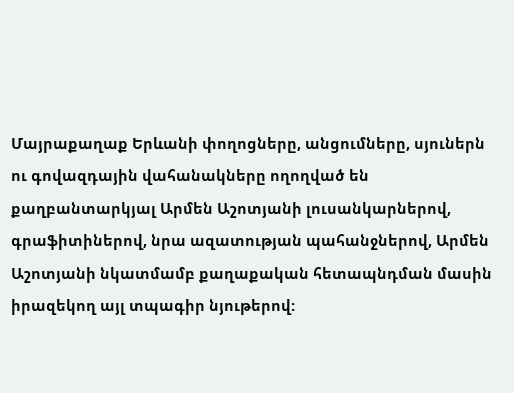Մայրաքաղաք Երևանի փողոցները, անցումները, սյուներն ու գովազդային վահանակները ողողված են քաղբանտարկյալ Արմեն Աշոտյանի լուսանկարներով, գրաֆիտիներով, նրա ազատության պահանջներով, Արմեն Աշոտյանի նկատմամբ քաղաքական հետապնդման մասին իրազեկող այլ տպագիր նյութերով: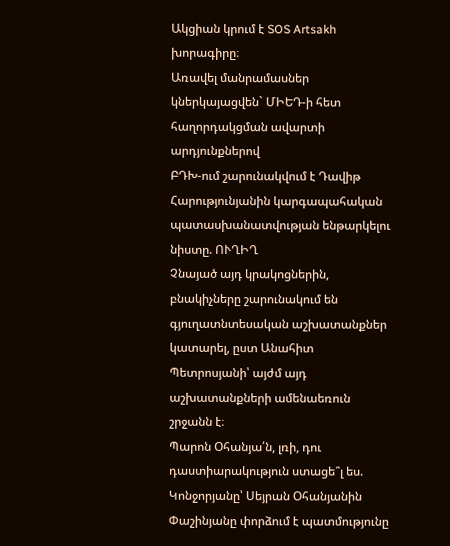Ակցիան կրում է SOS Artsakh խորագիրը։
Առավել մանրամասներ կներկայացվեն` ՄԻԵԴ-ի հետ հաղորդակցման ավարտի արդյունքներով
ԲԴԽ-ում շարունակվում է Դավիթ Հարությունյանին կարգապահական պատասխանատվության ենթարկելու նիստը. ՈՒՂԻՂ
Չնայած այդ կրակոցներին, բնակիչները շարունակում են գյուղատնտեսական աշխատանքներ կատարել, ըստ Անահիտ Պետրոսյանի՝ այժմ այդ աշխատանքների ամենաեռուն շրջանն է։
Պարոն Օհանյա՛ն, լռի, դու դաստիարակություն ստացե՞լ ես. Կոնջորյանը՝ Սեյրան Օհանյանին
Փաշինյանը փորձում է պատմությունը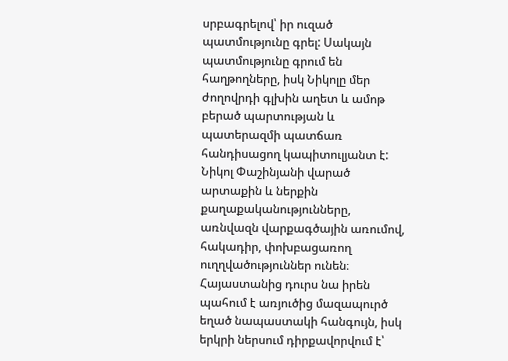սրբագրելով՝ իր ուզած պատմությունը գրել: Սակայն պատմությունը գրում են հաղթողները, իսկ Նիկոլը մեր ժողովրդի գլխին աղետ և ամոթ բերած պարտության և պատերազմի պատճառ հանդիսացող կապիտուլյանտ է:
Նիկոլ Փաշինյանի վարած արտաքին և ներքին քաղաքականությունները, առնվազն վարքագծային առումով, հակադիր, փոխբացառող ուղղվածություններ ունեն։ Հայաստանից դուրս նա իրեն պահում է առյուծից մազապուրծ եղած նապաստակի հանգույն, իսկ երկրի ներսում դիրքավորվում է՝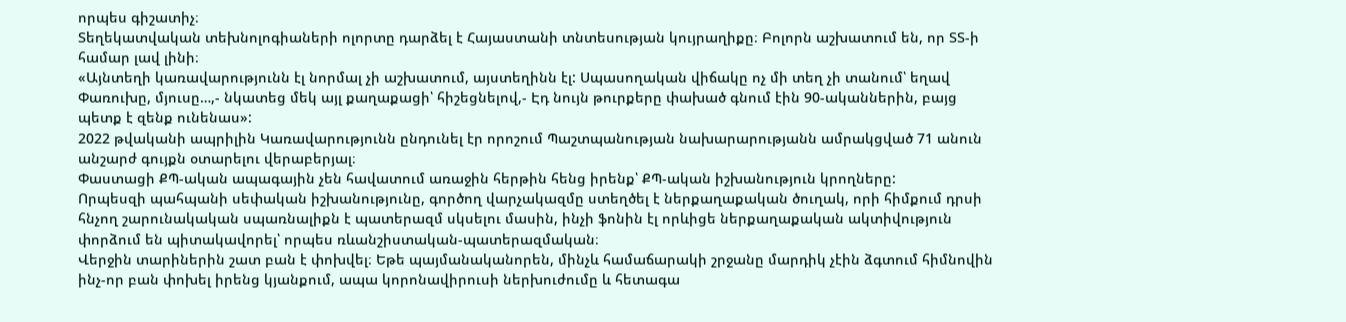որպես գիշատիչ։
Տեղեկատվական տեխնոլոգիաների ոլորտը դարձել է Հայաստանի տնտեսության կույրաղիքը։ Բոլորն աշխատում են, որ ՏՏ-ի համար լավ լինի։
«Այնտեղի կառավարությունն էլ նորմալ չի աշխատում, այստեղինն էլ: Սպասողական վիճակը ոչ մի տեղ չի տանում՝ եղավ Փառուխը, մյուսը…,- նկատեց մեկ այլ քաղաքացի՝ հիշեցնելով,- Էդ նույն թուրքերը փախած գնում էին 90-ականներին, բայց պետք է զենք ունենաս»:
2022 թվականի ապրիլին Կառավարությունն ընդունել էր որոշում Պաշտպանության նախարարությանն ամրակցված 71 անուն անշարժ գույքն օտարելու վերաբերյալ։
Փաստացի ՔՊ-ական ապագային չեն հավատում առաջին հերթին հենց իրենք՝ ՔՊ-ական իշխանություն կրողները:
Որպեսզի պահպանի սեփական իշխանությունը, գործող վարչակազմը ստեղծել է ներքաղաքական ծուղակ, որի հիմքում դրսի հնչող շարունակական սպառնալիքն է պատերազմ սկսելու մասին, ինչի ֆոնին էլ որևիցե ներքաղաքական ակտիվություն փորձում են պիտակավորել՝ որպես ռևանշիստական-պատերազմական։
Վերջին տարիներին շատ բան է փոխվել։ Եթե պայմանականորեն, մինչև համաճարակի շրջանը մարդիկ չէին ձգտում հիմնովին ինչ-որ բան փոխել իրենց կյանքում, ապա կորոնավիրուսի ներխուժումը և հետագա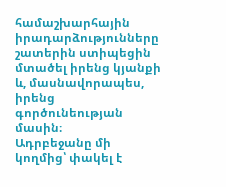համաշխարհային իրադարձությունները շատերին ստիպեցին մտածել իրենց կյանքի և, մասնավորապես, իրենց գործունեության մասին։
Ադրբեջանը մի կողմից՝ փակել է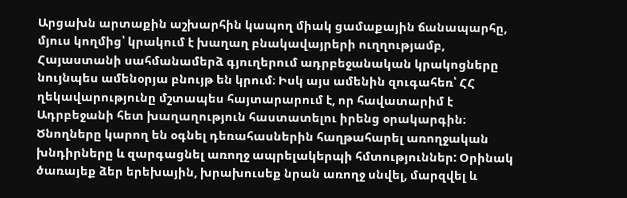Արցախն արտաքին աշխարհին կապող միակ ցամաքային ճանապարհը, մյուս կողմից՝ կրակում է խաղաղ բնակավայրերի ուղղությամբ, Հայաստանի սահմանամերձ գյուղերում ադրբեջանական կրակոցները նույնպես ամենօրյա բնույթ են կրում։ Իսկ այս ամենին զուգահեռ՝ ՀՀ ղեկավարությունը մշտապես հայտարարում է, որ հավատարիմ է Ադրբեջանի հետ խաղաղություն հաստատելու իրենց օրակարգին։
Ծնողները կարող են օգնել դեռահասներին հաղթահարել առողջական խնդիրները և զարգացնել առողջ ապրելակերպի հմտություններ: Օրինակ ծառայեք ձեր երեխային, խրախուսեք նրան առողջ սնվել, մարզվել և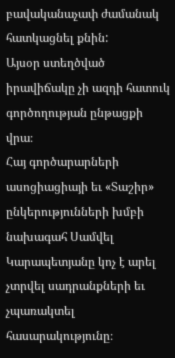բավականաչափ ժամանակ հատկացնել քնին:
Այսօր ստեղծված իրավիճակը չի ազդի հատուկ գործողության ընթացքի վրա։
Հայ գործարարների ասոցիացիայի եւ «Տաշիր» ընկերությունների խմբի նախագահ Սամվել Կարապետյանը կոչ է արել չտրվել սադրանքների եւ չպառակտել հասարակությունը։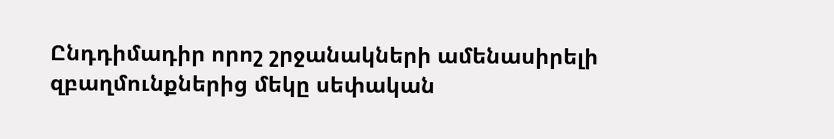Ընդդիմադիր որոշ շրջանակների ամենասիրելի զբաղմունքներից մեկը սեփական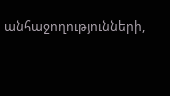անհաջողությունների,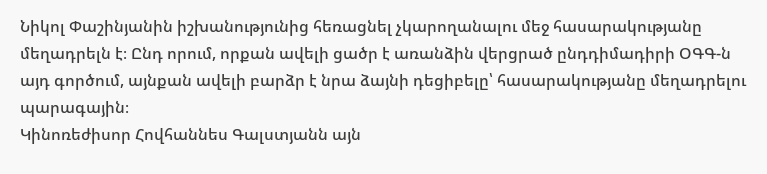Նիկոլ Փաշինյանին իշխանությունից հեռացնել չկարողանալու մեջ հասարակությանը մեղադրելն է։ Ընդ որում, որքան ավելի ցածր է առանձին վերցրած ընդդիմադիրի ՕԳԳ-ն այդ գործում, այնքան ավելի բարձր է նրա ձայնի դեցիբելը՝ հասարակությանը մեղադրելու պարագային։
Կինոռեժիսոր Հովհաննես Գալստյանն այն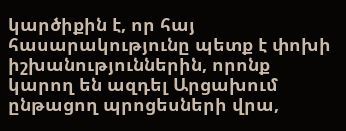կարծիքին է, որ հայ հասարակությունը պետք է փոխի իշխանություններին, որոնք կարող են ազդել Արցախում ընթացող պրոցեսների վրա,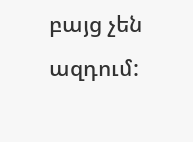բայց չեն ազդում: